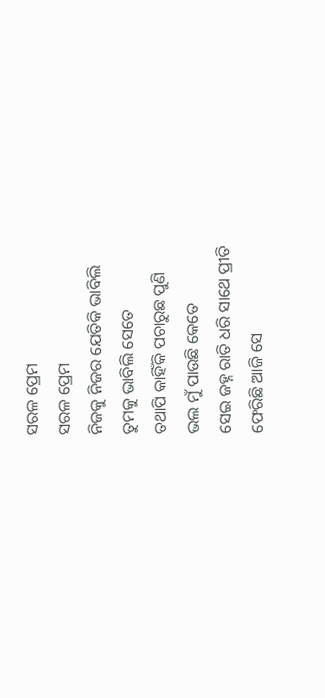ସରଳ ପ୍ରେମ
ସରଳ ପ୍ରେମ
ନିଜକୁ ନିଜର ଯେତିକି ଭାବିଲି
ତୁମକୁ ଭାବିଲି ସେତେ
ତଥାପି କାହିଁକି ପଚାରୁଛ ପୁଣି
ଭଲ ମୁଁ ପାଉଛି କେତେ
ସେଇ ଜହ୍ନ ରାତି ଧରି ସାଥେ ପ୍ରୀତି
ଫେରିଛି ଆଜି ସେ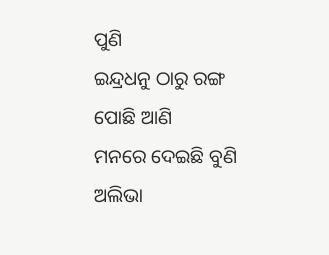ପୁଣି
ଇନ୍ଦ୍ରଧନୁ ଠାରୁ ରଙ୍ଗ ପୋଛି ଆଣି
ମନରେ ଦେଇଛି ବୁଣି
ଅଲିଭା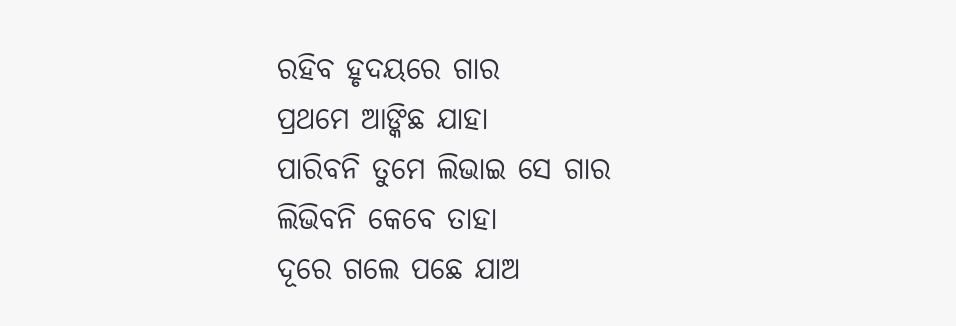ରହିବ ହୃଦୟରେ ଗାର
ପ୍ରଥମେ ଆଙ୍କିଛ ଯାହା
ପାରିବନି ତୁମେ ଲିଭାଇ ସେ ଗାର
ଲିଭିବନି କେବେ ତାହା
ଦୂରେ ଗଲେ ପଛେ ଯାଅ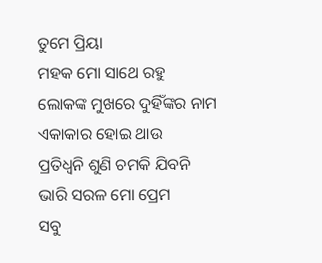ତୁମେ ପ୍ରିୟା
ମହକ ମୋ ସାଥେ ରହୁ
ଲୋକଙ୍କ ମୁଖରେ ଦୁହିଁଙ୍କର ନାମ
ଏକାକାର ହୋଇ ଥାଉ
ପ୍ରତିଧ୍ଵନି ଶୁଣି ଚମକି ଯିବନି
ଭାରି ସରଳ ମୋ ପ୍ରେମ
ସବୁ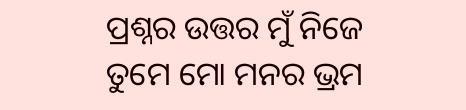ପ୍ରଶ୍ନର ଉତ୍ତର ମୁଁ ନିଜେ
ତୁମେ ମୋ ମନର ଭ୍ରମ